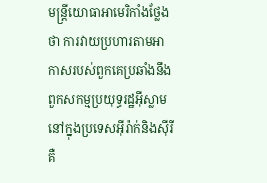មន្រ្តីយោធាអាមេរិកាំងថ្លែងថា ការវាយប្រហារតាមអាកាសរបស់ពួកគេប្រឆាំងនឹងពួកសកម្មប្រយុទ្ធរដ្ឋអ៊ីស្លាមនៅក្នុងប្រទេសអ៊ីរ៉ាក់និងស៊ីរី គឺ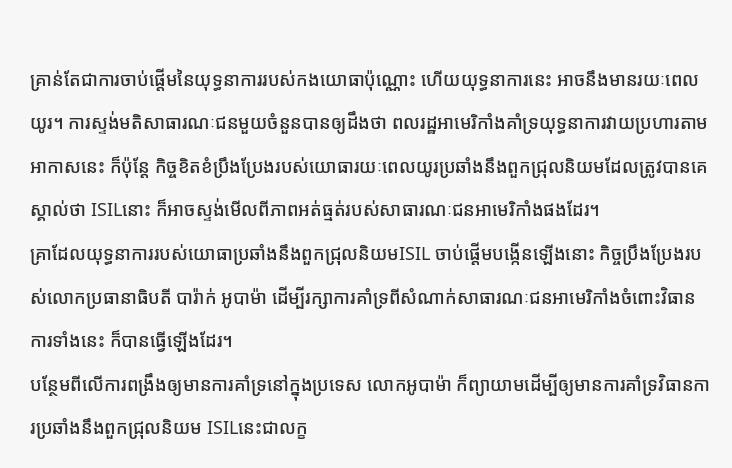គ្រាន់តែជាការចាប់ផ្តើមនៃយុទ្ធនាការរបស់កងយោធាប៉ុណ្ណោះ ហើយយុទ្ធនាការនេះ អាចនឹងមានរយៈពេលយូរ។ ការស្ទង់មតិសាធារណៈជនមួយចំនួនបានឲ្យដឹងថា ពលរដ្ឋអាមេរិកាំងគាំទ្រយុទ្ធនាការវាយប្រហារតាមអាកាសនេះ ក៏ប៉ុន្តែ កិច្ចខិតខំប្រឹងប្រែងរបស់យោធារយៈពេលយូរប្រឆាំងនឹងពួកជ្រុលនិយមដែលត្រូវបានគេស្គាល់ថា ISILនោះ ក៏អាចស្ទង់មើលពីភាពអត់ធ្មត់របស់សាធារណៈជនអាមេរិកាំងផងដែរ។
គ្រាដែលយុទ្ធនាការរបស់យោធាប្រឆាំងនឹងពួកជ្រុលនិយមISIL ចាប់ផ្តើមបង្កើនឡើងនោះ កិច្ចប្រឹងប្រែងរបស់លោកប្រធានាធិបតី បារ៉ាក់ អូបាម៉ា ដើម្បីរក្សាការគាំទ្រពីសំណាក់សាធារណៈជនអាមេរិកាំងចំពោះវិធានការទាំងនេះ ក៏បានធ្វើឡើងដែរ។
បន្ថែមពីលើការពង្រឹងឲ្យមានការគាំទ្រនៅក្នុងប្រទេស លោកអូបាម៉ា ក៏ព្យាយាមដើម្បីឲ្យមានការគាំទ្រវិធានការប្រឆាំងនឹងពួកជ្រុលនិយម ISILនេះជាលក្ខ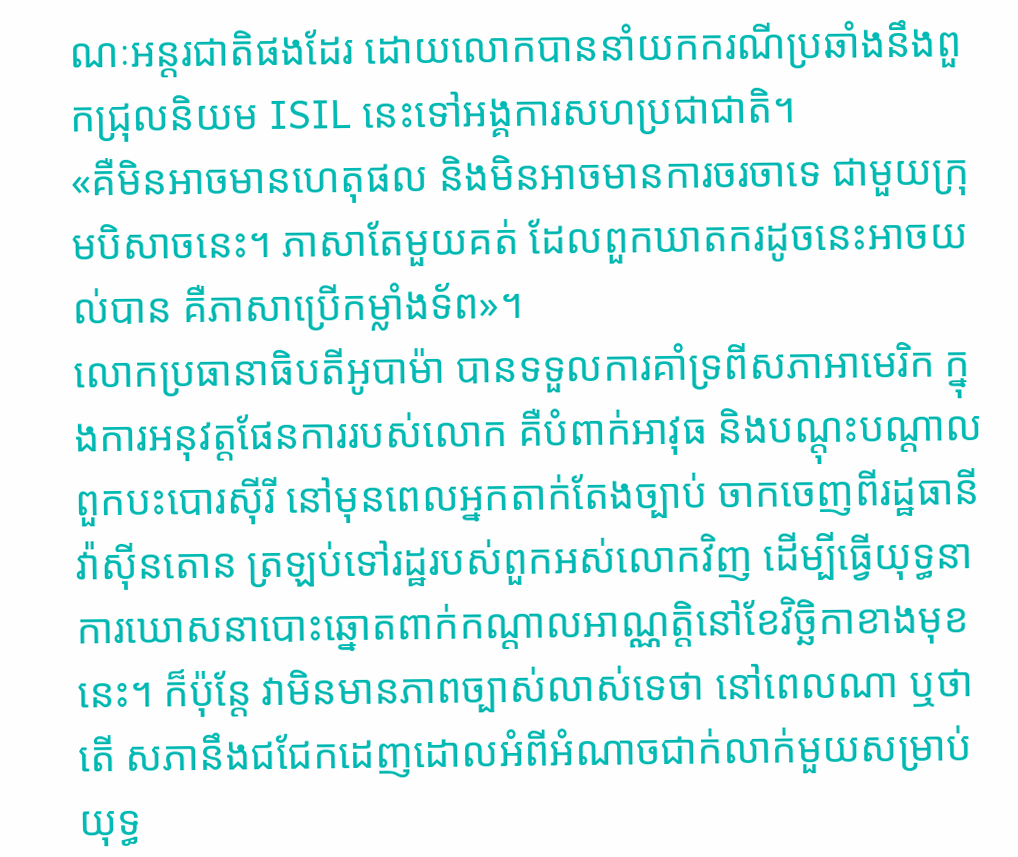ណៈអន្តរជាតិផងដែរ ដោយលោកបាននាំយកករណីប្រឆាំងនឹងពួកជ្រុលនិយម ISIL នេះទៅអង្គការសហប្រជាជាតិ។
«គឺមិនអាចមានហេតុផល និងមិនអាចមានការចរចាទេ ជាមួយក្រុមបិសាចនេះ។ ភាសាតែមួយគត់ ដែលពួកឃាតករដូចនេះអាចយល់បាន គឺភាសាប្រើកម្លាំងទ័ព»។
លោកប្រធានាធិបតីអូបាម៉ា បានទទួលការគាំទ្រពីសភាអាមេរិក ក្នុងការអនុវត្តផែនការរបស់លោក គឺបំពាក់អាវុធ និងបណ្តុះបណ្តាលពួកបះបោរស៊ីរី នៅមុនពេលអ្នកតាក់តែងច្បាប់ ចាកចេញពីរដ្ឋធានីវ៉ាស៊ីនតោន ត្រឡប់ទៅរដ្ឋរបស់ពួកអស់លោកវិញ ដើម្បីធ្វើយុទ្ធនាការឃោសនាបោះឆ្នោតពាក់កណ្តាលអាណ្ណត្តិនៅខែវិច្ឆិកាខាងមុខនេះ។ ក៏ប៉ុន្តែ វាមិនមានភាពច្បាស់លាស់ទេថា នៅពេលណា ឬថាតើ សភានឹងជជែកដេញដោលអំពីអំណាចជាក់លាក់មួយសម្រាប់យុទ្ធ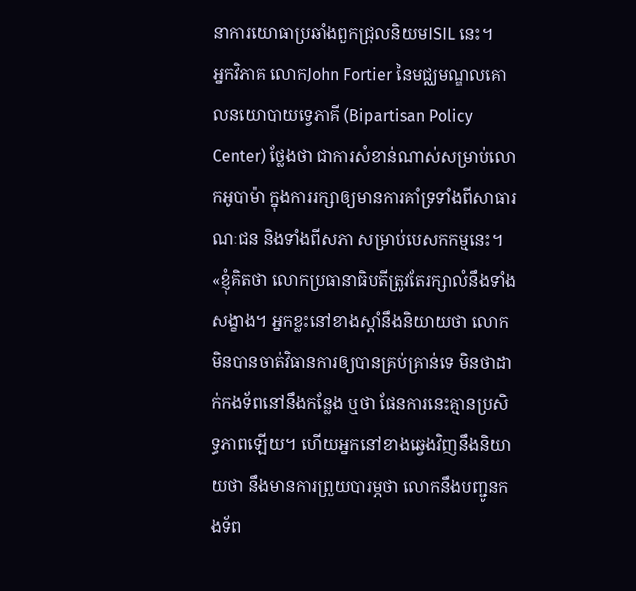នាការយោធាប្រឆាំងពួកជ្រុលនិយមISIL នេះ។
អ្នកវិភាគ លោកJohn Fortier នៃមជ្ឈមណ្ឌលគោលនយោបាយទ្វេភាគី (Bipartisan Policy Center) ថ្លែងថា ជាការសំខាន់ណាស់សម្រាប់លោកអូបាម៉ា ក្នុងការរក្សាឲ្យមានការគាំទ្រទាំងពីសាធារណៈជន និងទាំងពីសភា សម្រាប់បេសកកម្មនេះ។
«ខ្ញុំគិតថា លោកប្រធានាធិបតីត្រូវតែរក្សាលំនឹងទាំងសង្ខាង។ អ្នកខ្លះនៅខាងស្តាំនឹងនិយាយថា លោកមិនបានចាត់វិធានការឲ្យបានគ្រប់គ្រាន់ទេ មិនថាដាក់កងទ័ពនៅនឹងកន្លែង ឬថា ផែនការនេះគ្មានប្រសិទ្ធភាពឡើយ។ ហើយអ្នកនៅខាងឆ្វេងវិញនឹងនិយាយថា នឹងមានការព្រួយបារម្ភថា លោកនឹងបញ្ជូនកងទ័ព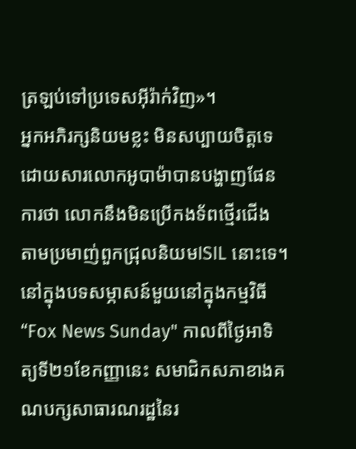ត្រឡប់ទៅប្រទេសអ៊ីរ៉ាក់វិញ»។
អ្នកអភិរក្សនិយមខ្លះ មិនសប្បាយចិត្តទេ ដោយសារលោកអូបាម៉ាបានបង្ហាញផែនការថា លោកនឹងមិនប្រើកងទ័ពថ្មើរជើង តាមប្រមាញ់ពួកជ្រុលនិយមISIL នោះទេ។ នៅក្នុងបទសម្ភាសន៍មួយនៅក្នុងកម្មវិធី “Fox News Sunday" កាលពីថ្ងៃអាទិត្យទី២១ខែកញ្ញានេះ សមាជិកសភាខាងគណបក្សសាធារណរដ្ឋនៃរ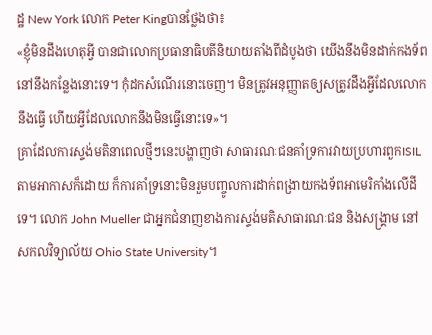ដ្ឋ New York លោក Peter Kingបានថ្លែងថា៖
«ខ្ញុំមិនដឹងហេតុអ្វី បានជាលោកប្រធានាធិបតីនិយាយតាំងពីដំបូងថា យើងនឹងមិនដាក់កងទ័ពនៅនឹងកន្លែងនោះទេ។ កុំដកសំណើរនោះចេញ។ មិនត្រូវអនុញ្ញាតឲ្យសត្រូវដឹងអ្វីដែលលោកនឹងធ្វើ ហើយអ្វីដែលលោកនឹងមិនធ្វើនោះទេ»។
គ្រាដែលការស្ទង់មតិនាពេលថ្មីៗនេះបង្ហាញថា សាធារណៈជនគាំទ្រការវាយប្រហារពួកISILតាមអាកាសក៏ដោយ ក៏ការគាំទ្រនោះមិនរួមបញ្ចូលការដាក់ពង្រាយកងទ័ពអាមេរិកាំងលើដីទេ។ លោក John Mueller ជាអ្នកជំនាញខាងការស្ទង់មតិសាធារណៈជន និងសង្គ្រាម នៅសកលវិទ្យាល័យ Ohio State University។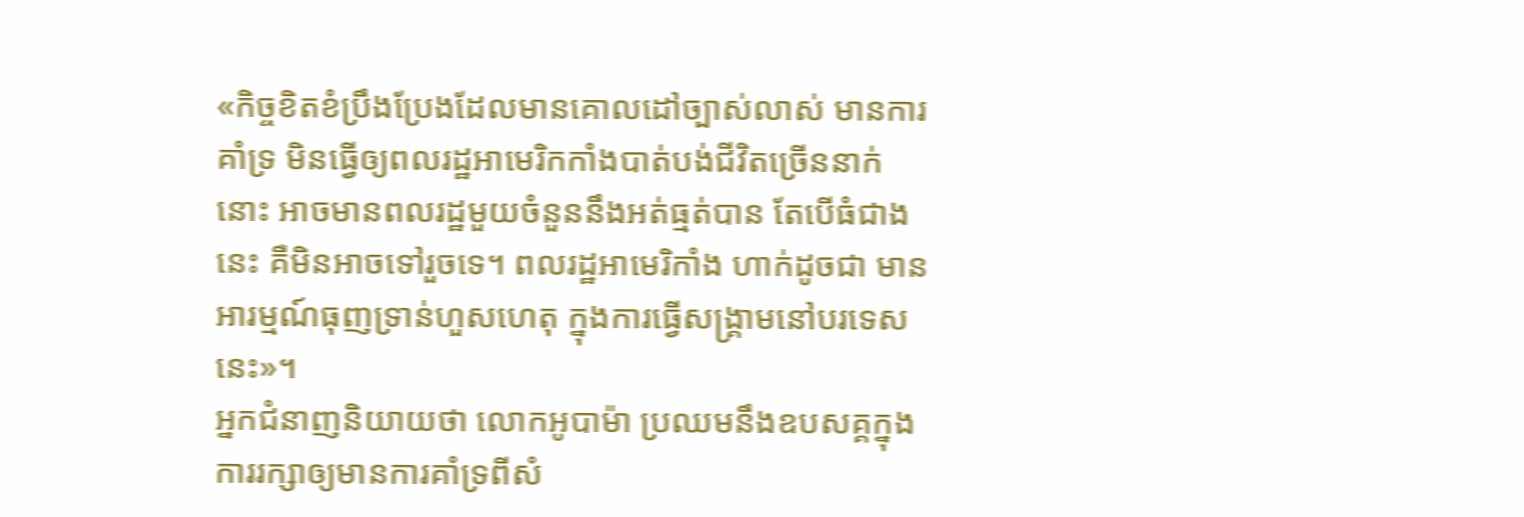«កិច្ចខិតខំប្រឹងប្រែងដែលមានគោលដៅច្បាស់លាស់ មានការគាំទ្រ មិនធ្វើឲ្យពលរដ្ឋអាមេរិកកាំងបាត់បង់ជីវិតច្រើននាក់នោះ អាចមានពលរដ្ឋមួយចំនួននឹងអត់ធ្មត់បាន តែបើធំជាងនេះ គឺមិនអាចទៅរួចទេ។ ពលរដ្ឋអាមេរិកាំង ហាក់ដូចជា មានអារម្មណ៍ធុញទ្រាន់ហួសហេតុ ក្នុងការធ្វើសង្គ្រាមនៅបរទេសនេះ»។
អ្នកជំនាញនិយាយថា លោកអូបាម៉ា ប្រឈមនឹងឧបសគ្គក្នុងការរក្សាឲ្យមានការគាំទ្រពីសំ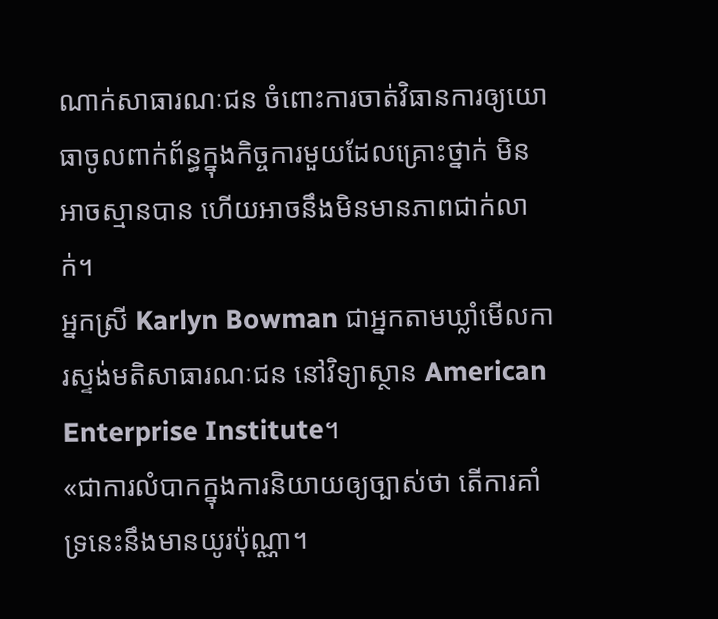ណាក់សាធារណៈជន ចំពោះការចាត់វិធានការឲ្យយោធាចូលពាក់ព័ន្ធក្នុងកិច្ចការមួយដែលគ្រោះថ្នាក់ មិនអាចស្មានបាន ហើយអាចនឹងមិនមានភាពជាក់លាក់។
អ្នកស្រី Karlyn Bowman ជាអ្នកតាមឃ្លាំមើលការស្ទង់មតិសាធារណៈជន នៅវិទ្យាស្ថាន American Enterprise Institute។
«ជាការលំបាកក្នុងការនិយាយឲ្យច្បាស់ថា តើការគាំទ្រនេះនឹងមានយូរប៉ុណ្ណា។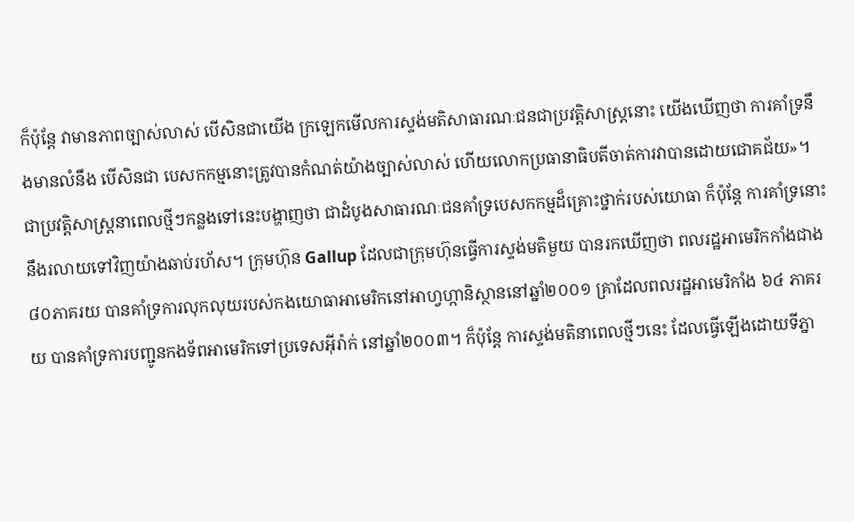ក៏ប៉ុន្តែ វាមានភាពច្បាស់លាស់ បើសិនជាយើង ក្រឡេកមើលការស្ទង់មតិសាធារណៈជនជាប្រវត្តិសាស្រ្តនោះ យើងឃើញថា ការគាំទ្រនឹងមានលំនឹង បើសិនជា បេសកកម្មនោះត្រូវបានកំណត់យ៉ាងច្បាស់លាស់ ហើយលោកប្រធានាធិបតីចាត់ការវាបានដោយជោគជ័យ»។
ជាប្រវត្តិសាស្រ្តនាពេលថ្មីៗកន្លងទៅនេះបង្ហាញថា ជាដំបូងសាធារណៈជនគាំទ្របេសកកម្មដ៏គ្រោះថ្នាក់របស់យោធា ក៏ប៉ុន្តែ ការគាំទ្រនោះ នឹងរលាយទៅវិញយ៉ាងឆាប់រហ័ស។ ក្រុមហ៊ុន Gallup ដែលជាក្រុមហ៊ុនធ្វើការស្ទង់មតិមួយ បានរកឃើញថា ពលរដ្ឋអាមេរិកកាំងជាង៨០ភាគរយ បានគាំទ្រការលុកលុយរបស់កងយោធាអាមេរិកនៅអាហ្វហ្កានិស្ថាននៅឆ្នាំ២០០១ គ្រាដែលពលរដ្ឋអាមេរិកាំង ៦៤ ភាគរយ បានគាំទ្រការបញ្ជូនកងទ័ពអាមេរិកទៅប្រទេសអ៊ីរ៉ាក់ នៅឆ្នាំ២០០៣។ ក៏ប៉ុន្តែ ការស្ទង់មតិនាពេលថ្មីៗនេះ ដែលធ្វើឡើងដោយទីភ្នា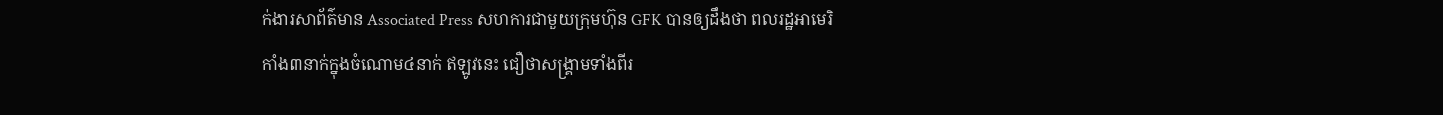ក់ងារសាព័ត៌មាន Associated Press សហការជាមួយក្រុមហ៊ុន GFK បានឲ្យដឹងថា ពលរដ្ឋអាមេរិកាំង៣នាក់ក្នុងចំណោម៤នាក់ ឥឡូវនេះ ជឿថាសង្គ្រាមទាំងពីរ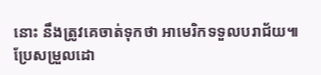នោះ នឹងត្រូវគេចាត់ទុកថា អាមេរិកទទួលបរាជ័យ៕
ប្រែសម្រួលដោ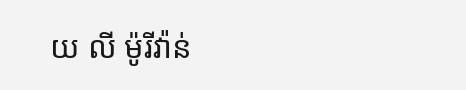យ លី ម៉ូរីវ៉ាន់